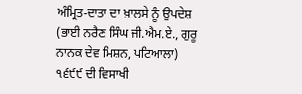ਅੰਮ੍ਰਿਤ-ਦਾਤਾ ਦਾ ਖ਼ਾਲਸੇ ਨੂੰ ਉਪਦੇਸ਼
(ਭਾਈ ਨਰੈਣ ਸਿੰਘ ਜੀ.ਐਮ.ਏ., ਗੁਰੂ ਨਾਨਕ ਦੇਵ ਮਿਸ਼ਨ, ਪਟਿਆਲਾ)
੧੬੯੯ ਦੀ ਵਿਸਾਖੀ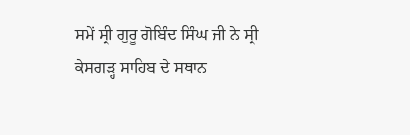ਸਮੇਂ ਸ੍ਰੀ ਗੁਰੂ ਗੋਬਿੰਦ ਸਿੰਘ ਜੀ ਨੇ ਸ੍ਰੀ ਕੇਸਗੜ੍ਹ ਸਾਹਿਬ ਦੇ ਸਥਾਨ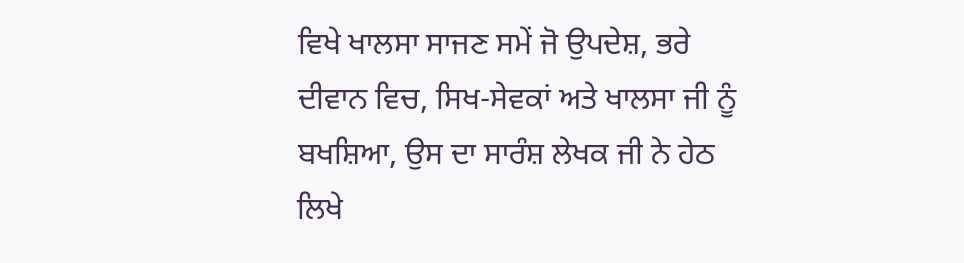ਵਿਖੇ ਖਾਲਸਾ ਸਾਜਣ ਸਮੇਂ ਜੋ ਉਪਦੇਸ਼, ਭਰੇ ਦੀਵਾਨ ਵਿਚ, ਸਿਖ-ਸੇਵਕਾਂ ਅਤੇ ਖਾਲਸਾ ਜੀ ਨੂੰ ਬਖਸ਼ਿਆ, ਉਸ ਦਾ ਸਾਰੰਸ਼ ਲੇਖਕ ਜੀ ਨੇ ਹੇਠ ਲਿਖੇ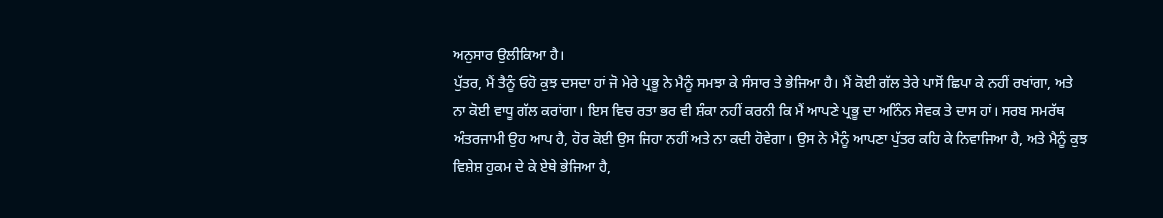ਅਨੁਸਾਰ ਉਲੀਕਿਆ ਹੈ।
ਪੁੱਤਰ, ਮੈਂ ਤੈਨੂੰ ਓਹੋ ਕੁਝ ਦਸਦਾ ਹਾਂ ਜੋ ਮੇਰੇ ਪ੍ਰਭੂ ਨੇ ਮੈਨੂੰ ਸਮਝਾ ਕੇ ਸੰਸਾਰ ਤੇ ਭੇਜਿਆ ਹੈ। ਮੈਂ ਕੋਈ ਗੱਲ ਤੇਰੇ ਪਾਸੋਂ ਛਿਪਾ ਕੇ ਨਹੀਂ ਰਖਾਂਗਾ, ਅਤੇ ਨਾ ਕੋਈ ਵਾਧੂ ਗੱਲ ਕਰਾਂਗਾ। ਇਸ ਵਿਚ ਰਤਾ ਭਰ ਵੀ ਸ਼ੰਕਾ ਨਹੀਂ ਕਰਨੀ ਕਿ ਮੈਂ ਆਪਣੇ ਪ੍ਰਭੂ ਦਾ ਅਨਿੰਨ ਸੇਵਕ ਤੇ ਦਾਸ ਹਾਂ। ਸਰਬ ਸਮਰੱਥ ਅੰਤਰਜਾਮੀ ਉਹ ਆਪ ਹੈ, ਹੋਰ ਕੋਈ ਉਸ ਜਿਹਾ ਨਹੀਂ ਅਤੇ ਨਾ ਕਦੀ ਹੋਵੇਗਾ। ਉਸ ਨੇ ਮੈਨੂੰ ਆਪਣਾ ਪੁੱਤਰ ਕਹਿ ਕੇ ਨਿਵਾਜਿਆ ਹੈ, ਅਤੇ ਮੈਨੂੰ ਕੁਝ ਵਿਸ਼ੇਸ਼ ਹੁਕਮ ਦੇ ਕੇ ਏਥੇ ਭੇਜਿਆ ਹੈ,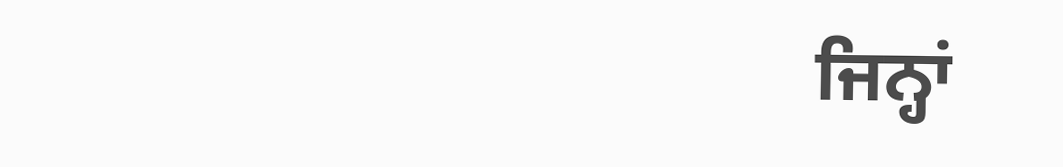ਜਿਨ੍ਹਾਂ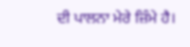ਦੀ ਪਾਲਨਾ ਮੇਰੇ ਜ਼ਿੰਮੇ ਹੈ।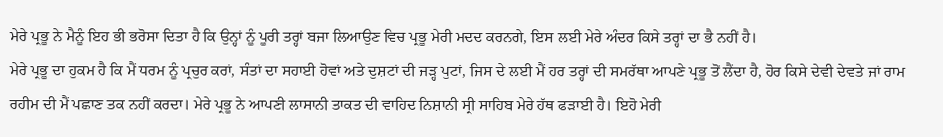ਮੇਰੇ ਪ੍ਰਭੂ ਨੇ ਮੈਨੂੰ ਇਹ ਭੀ ਭਰੋਸਾ ਦਿਤਾ ਹੈ ਕਿ ਉਨ੍ਹਾਂ ਨੂੰ ਪੂਰੀ ਤਰ੍ਹਾਂ ਬਜਾ ਲਿਆਉਣ ਵਿਚ ਪ੍ਰਭੂ ਮੇਰੀ ਮਦਦ ਕਰਨਗੇ, ਇਸ ਲਈ ਮੇਰੇ ਅੰਦਰ ਕਿਸੇ ਤਰ੍ਹਾਂ ਦਾ ਭੈ ਨਹੀਂ ਹੈ।
ਮੇਰੇ ਪ੍ਰਭੂ ਦਾ ਹੁਕਮ ਹੈ ਕਿ ਮੈਂ ਧਰਮ ਨੂੰ ਪ੍ਰਚੁਰ ਕਰਾਂ, ਸੰਤਾਂ ਦਾ ਸਹਾਈ ਹੋਵਾਂ ਅਤੇ ਦੁਸ਼ਟਾਂ ਦੀ ਜੜ੍ਹ ਪੁਟਾਂ, ਜਿਸ ਦੇ ਲਈ ਮੈਂ ਹਰ ਤਰ੍ਹਾਂ ਦੀ ਸਮਰੱਥਾ ਆਪਣੇ ਪ੍ਰਭੂ ਤੋਂ ਲੈਂਦਾ ਹੈ, ਹੋਰ ਕਿਸੇ ਦੇਵੀ ਦੇਵਤੇ ਜਾਂ ਰਾਮ ਰਹੀਮ ਦੀ ਮੈਂ ਪਛਾਣ ਤਕ ਨਹੀਂ ਕਰਦਾ। ਮੇਰੇ ਪ੍ਰਭੂ ਨੇ ਆਪਣੀ ਲਾਸਾਨੀ ਤਾਕਤ ਦੀ ਵਾਹਿਦ ਨਿਸ਼ਾਨੀ ਸ੍ਰੀ ਸਾਹਿਬ ਮੇਰੇ ਹੱਥ ਫੜਾਈ ਹੈ। ਇਹੋ ਮੇਰੀ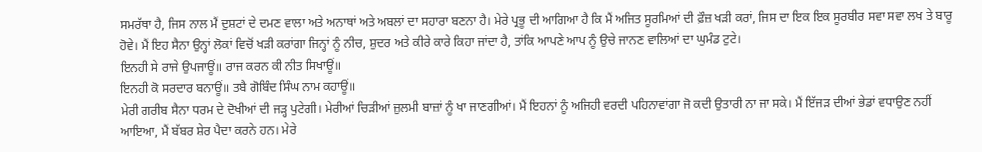ਸਮਰੱਥਾ ਹੈ, ਜਿਸ ਨਾਲ ਮੈਂ ਦੁਸ਼ਟਾਂ ਦੇ ਦਮਣ ਵਾਲਾ ਅਤੇ ਅਨਾਥਾਂ ਅਤੇ ਅਬਲਾਂ ਦਾ ਸਹਾਰਾ ਬਣਨਾ ਹੈ। ਮੇਰੇ ਪ੍ਰਭੂ ਦੀ ਆਗਿਆ ਹੈ ਕਿ ਮੈਂ ਅਜਿਤ ਸੂਰਮਿਆਂ ਦੀ ਫ਼ੌਜ਼ ਖੜੀ ਕਰਾਂ, ਜਿਸ ਦਾ ਇਕ ਇਕ ਸੂਰਬੀਰ ਸਵਾ ਸਵਾ ਲਖ ਤੇ ਬਾਰੂ ਹੋਵੇ। ਮੈਂ ਇਹ ਸੈਨਾ ਉਨ੍ਹਾਂ ਲੋਕਾਂ ਵਿਚੋਂ ਖੜੀ ਕਰਾਂਗਾ ਜਿਨ੍ਹਾਂ ਨੂੰ ਨੀਚ, ਸ਼ੁਦਰ ਅਤੇ ਕੀਰੇ ਕਾਰੇ ਕਿਹਾ ਜਾਂਦਾ ਹੈ, ਤਾਂਕਿ ਆਪਣੇ ਆਪ ਨੂੰ ਉਚੇ ਜਾਨਣ ਵਾਲਿਆਂ ਦਾ ਘੁਮੰਡ ਟੁਟੇ।
ਇਨਹੀ ਸੇ ਰਾਜੇ ਉਪਜਾਊਂ॥ ਰਾਜ ਕਰਨ ਕੀ ਨੀਤ ਸਿਖਾਊਂ॥
ਇਨਹੀ ਕੋ ਸਰਦਾਰ ਬਨਾਊਂ॥ ਤਬੈ ਗੋਬਿੰਦ ਸਿੰਘ ਨਾਮ ਕਹਾਊਂ॥
ਮੇਰੀ ਗਰੀਬ ਸੈਨਾ ਧਰਮ ਦੇ ਦੋਖੀਆਂ ਦੀ ਜੜ੍ਹ ਪੁਟੇਗੀ। ਮੇਰੀਆਂ ਚਿੜੀਆਂ ਜ਼ੁਲਮੀ ਬਾਜ਼ਾਂ ਨੂੰ ਖਾ ਜਾਣਗੀਆਂ। ਮੈਂ ਇਹਨਾਂ ਨੂੰ ਅਜਿਹੀ ਵਰਦੀ ਪਹਿਨਾਵਾਂਗਾ ਜੋ ਕਦੀ ਉਤਾਰੀ ਨਾ ਜਾ ਸਕੇ। ਮੈਂ ਇੱਜੜ ਦੀਆਂ ਭੇਡਾਂ ਵਧਾਉਣ ਨਹੀਂ ਆਇਆ, ਮੈਂ ਬੱਬਰ ਸ਼ੇਰ ਪੈਦਾ ਕਰਨੇ ਹਨ। ਮੇਰੇ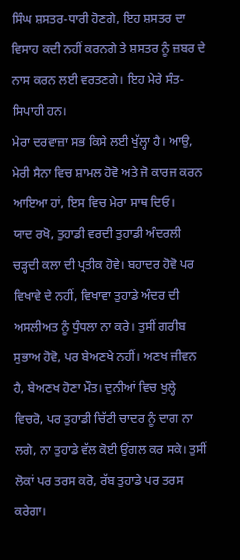ਸਿੰਘ ਸ਼ਸਤਰ-ਧਾਰੀ ਹੋਣਗੇ, ਇਹ ਸ਼ਸਤਰ ਦਾ ਵਿਸਾਹ ਕਦੀ ਨਹੀਂ ਕਰਨਗੇ ਤੇ ਸ਼ਸਤਰ ਨੂੰ ਜ਼ਬਰ ਦੇ ਨਾਸ ਕਰਨ ਲਈ ਵਰਤਣਗੇ। ਇਹ ਮੇਰੇ ਸੰਤ-ਸਿਪਾਹੀ ਹਨ।
ਮੇਰਾ ਦਰਵਾਜ਼ਾ ਸਭ ਕਿਸੇ ਲਈ ਖੁੱਲ੍ਹਾ ਹੈ। ਆਉ, ਮੇਰੀ ਸੈਨਾ ਵਿਚ ਸ਼ਾਮਲ ਹੋਵੋ ਅਤੇ ਜੋ ਕਾਰਜ ਕਰਨ ਆਇਆ ਹਾਂ, ਇਸ ਵਿਚ ਮੇਰਾ ਸਾਥ ਦਿਓ।
ਯਾਦ ਰਖੋ, ਤੁਹਾਡੀ ਵਰਦੀ ਤੁਹਾਡੀ ਅੰਦਰਲੀ ਚੜ੍ਹਦੀ ਕਲਾ ਦੀ ਪ੍ਰਤੀਕ ਹੋਵੇ। ਬਹਾਦਰ ਹੋਵੋ ਪਰ ਵਿਖਾਵੇ ਦੇ ਨਹੀਂ, ਵਿਖਾਵਾ ਤੁਹਾਡੇ ਅੰਦਰ ਦੀ ਅਸਲੀਅਤ ਨੂੰ ਧੁੰਧਲਾ ਨਾ ਕਰੇ। ਤੁਸੀਂ ਗਰੀਬ ਸੁਭਾਅ ਹੋਵੋ, ਪਰ ਬੇਅਣਖੇ ਨਹੀਂ। ਅਣਖ ਜੀਵਨ ਹੈ, ਬੇਅਣਖ ਹੋਣਾ ਮੌਤ। ਦੁਨੀਆਂ ਵਿਚ ਖੁਲ੍ਹੇ ਵਿਚਰੋ, ਪਰ ਤੁਹਾਡੀ ਚਿੱਟੀ ਚਾਦਰ ਨੂੰ ਦਾਗ ਨਾ ਲਗੇ, ਨਾ ਤੁਹਾਡੇ ਵੱਲ ਕੋਈ ਉਂਗਲ ਕਰ ਸਕੇ। ਤੁਸੀਂ ਲੋਕਾਂ ਪਰ ਤਰਸ ਕਰੋ, ਰੱਬ ਤੁਹਾਡੇ ਪਰ ਤਰਸ ਕਰੇਗਾ।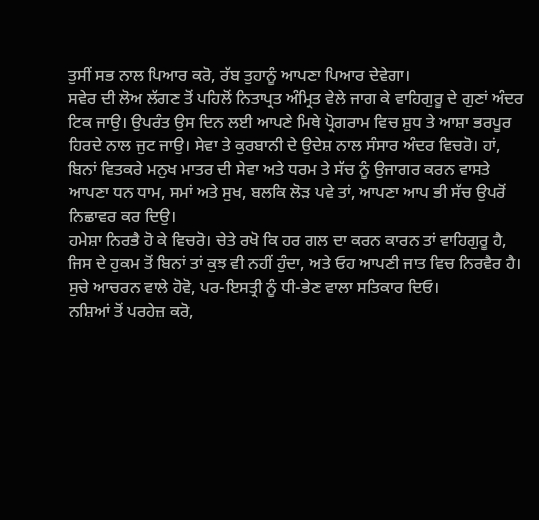ਤੁਸੀਂ ਸਭ ਨਾਲ ਪਿਆਰ ਕਰੋ, ਰੱਬ ਤੁਹਾਨੂੰ ਆਪਣਾ ਪਿਆਰ ਦੇਵੇਗਾ।
ਸਵੇਰ ਦੀ ਲੋਅ ਲੱਗਣ ਤੋਂ ਪਹਿਲੋਂ ਨਿਤਾਪ੍ਰਤ ਅੰਮ੍ਰਿਤ ਵੇਲੇ ਜਾਗ ਕੇ ਵਾਹਿਗੁਰੂ ਦੇ ਗੁਣਾਂ ਅੰਦਰ ਟਿਕ ਜਾਉ। ਉਪਰੰਤ ਉਸ ਦਿਨ ਲਈ ਆਪਣੇ ਮਿਥੇ ਪ੍ਰੋਗਰਾਮ ਵਿਚ ਸ਼ੁਧ ਤੇ ਆਸ਼ਾ ਭਰਪੂਰ ਹਿਰਦੇ ਨਾਲ ਜੁਟ ਜਾਉ। ਸੇਵਾ ਤੇ ਕੁਰਬਾਨੀ ਦੇ ਉਦੇਸ਼ ਨਾਲ ਸੰਸਾਰ ਅੰਦਰ ਵਿਚਰੋ। ਹਾਂ, ਬਿਨਾਂ ਵਿਤਕਰੇ ਮਨੁਖ ਮਾਤਰ ਦੀ ਸੇਵਾ ਅਤੇ ਧਰਮ ਤੇ ਸੱਚ ਨੂੰ ਉਜਾਗਰ ਕਰਨ ਵਾਸਤੇ ਆਪਣਾ ਧਨ ਧਾਮ, ਸਮਾਂ ਅਤੇ ਸੁਖ, ਬਲਕਿ ਲੋੜ ਪਵੇ ਤਾਂ, ਆਪਣਾ ਆਪ ਭੀ ਸੱਚ ਉਪਰੋਂ ਨਿਛਾਵਰ ਕਰ ਦਿਉ।
ਹਮੇਸ਼ਾ ਨਿਰਭੈ ਹੋ ਕੇ ਵਿਚਰੋ। ਚੇਤੇ ਰਖੋ ਕਿ ਹਰ ਗਲ ਦਾ ਕਰਨ ਕਾਰਨ ਤਾਂ ਵਾਹਿਗੁਰੂ ਹੈ, ਜਿਸ ਦੇ ਹੁਕਮ ਤੋਂ ਬਿਨਾਂ ਤਾਂ ਕੁਝ ਵੀ ਨਹੀਂ ਹੁੰਦਾ, ਅਤੇ ਓਹ ਆਪਣੀ ਜਾਤ ਵਿਚ ਨਿਰਵੈਰ ਹੈ। ਸੁਚੇ ਆਚਰਨ ਵਾਲੇ ਹੋਵੋ, ਪਰ-ਇਸਤ੍ਰੀ ਨੂੰ ਧੀ-ਭੇਣ ਵਾਲਾ ਸਤਿਕਾਰ ਦਿਓ।
ਨਸ਼ਿਆਂ ਤੋਂ ਪਰਹੇਜ਼ ਕਰੋ,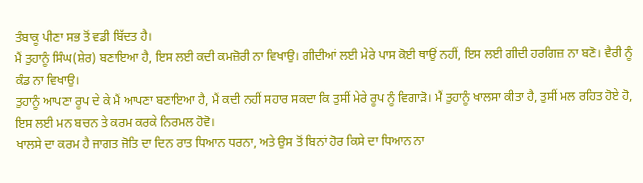ਤੰਬਾਕੂ ਪੀਣਾ ਸਭ ਤੋਂ ਵਡੀ ਬਿੱਦਤ ਹੈ।
ਮੈਂ ਤੁਹਾਨੂੰ ਸਿੰਘ(ਸ਼ੇਰ) ਬਣਾਇਆ ਹੈ, ਇਸ ਲਈ ਕਦੀ ਕਮਜ਼ੋਰੀ ਨਾ ਵਿਖਾਉ। ਗੀਦੀਆਂ ਲਈ ਮੇਰੇ ਪਾਸ ਕੋਈ ਥਾਉਂ ਨਹੀਂ, ਇਸ ਲਈ ਗੀਦੀ ਹਰਗਿਜ਼ ਨਾ ਬਣੋ। ਵੈਰੀ ਨੂੰ ਕੰਡ ਨਾ ਵਿਖਾਉ।
ਤੁਹਾਨੂੰ ਆਪਣਾ ਰੂਪ ਦੇ ਕੇ ਮੈਂ ਆਪਣਾ ਬਣਾਇਆ ਹੈ, ਮੈਂ ਕਦੀ ਨਹੀਂ ਸਹਾਰ ਸਕਦਾ ਕਿ ਤੁਸੀਂ ਮੇਰੇ ਰੂਪ ਨੂੰ ਵਿਗਾੜੋ। ਮੈਂ ਤੁਹਾਨੂੰ ਖਾਲਸਾ ਕੀਤਾ ਹੈ, ਤੁਸੀਂ ਮਲ ਰਹਿਤ ਹੋਏ ਹੋ, ਇਸ ਲਈ ਮਨ ਬਚਨ ਤੇ ਕਰਮ ਕਰਕੇ ਨਿਰਮਲ ਹੋਵੋ।
ਖਾਲਸੇ ਦਾ ਕਰਮ ਹੈ ਜਾਗਤ ਜੋਤਿ ਦਾ ਦਿਨ ਰਾਤ ਧਿਆਨ ਧਰਨਾ, ਅਤੇ ਉਸ ਤੋਂ ਬਿਨਾਂ ਹੋਰ ਕਿਸੇ ਦਾ ਧਿਆਨ ਨਾ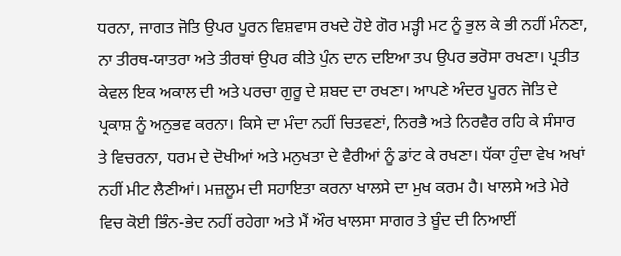ਧਰਨਾ, ਜਾਗਤ ਜੋਤਿ ਉਪਰ ਪੂਰਨ ਵਿਸ਼ਵਾਸ ਰਖਦੇ ਹੋਏ ਗੋਰ ਮੜ੍ਹੀ ਮਟ ਨੂੰ ਭੁਲ ਕੇ ਭੀ ਨਹੀਂ ਮੰਨਣਾ, ਨਾ ਤੀਰਥ-ਯਾਤਰਾ ਅਤੇ ਤੀਰਥਾਂ ਉਪਰ ਕੀਤੇ ਪੁੰਨ ਦਾਨ ਦਇਆ ਤਪ ਉਪਰ ਭਰੋਸਾ ਰਖਣਾ। ਪ੍ਰਤੀਤ ਕੇਵਲ ਇਕ ਅਕਾਲ ਦੀ ਅਤੇ ਪਰਚਾ ਗੁਰੂ ਦੇ ਸ਼ਬਦ ਦਾ ਰਖਣਾ। ਆਪਣੇ ਅੰਦਰ ਪੂਰਨ ਜੋਤਿ ਦੇ ਪ੍ਰਕਾਸ਼ ਨੂੰ ਅਨੁਭਵ ਕਰਨਾ। ਕਿਸੇ ਦਾ ਮੰਦਾ ਨਹੀਂ ਚਿਤਵਣਾਂ, ਨਿਰਭੈ ਅਤੇ ਨਿਰਵੈਰ ਰਹਿ ਕੇ ਸੰਸਾਰ ਤੇ ਵਿਚਰਨਾ, ਧਰਮ ਦੇ ਦੋਖੀਆਂ ਅਤੇ ਮਨੁਖਤਾ ਦੇ ਵੈਰੀਆਂ ਨੂੰ ਡਾਂਟ ਕੇ ਰਖਣਾ। ਧੱਕਾ ਹੁੰਦਾ ਵੇਖ ਅਖਾਂ ਨਹੀਂ ਮੀਟ ਲੈਣੀਆਂ। ਮਜ਼ਲੂਮ ਦੀ ਸਹਾਇਤਾ ਕਰਨਾ ਖਾਲਸੇ ਦਾ ਮੁਖ ਕਰਮ ਹੈ। ਖਾਲਸੇ ਅਤੇ ਮੇਰੇ ਵਿਚ ਕੋਈ ਭਿੰਨ-ਭੇਦ ਨਹੀਂ ਰਹੇਗਾ ਅਤੇ ਮੈਂ ਔਰ ਖਾਲਸਾ ਸਾਗਰ ਤੇ ਬੂੰਦ ਦੀ ਨਿਆਈਂ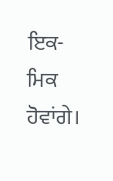ਇਕ-ਮਿਕ ਹੋਵਾਂਗੇ।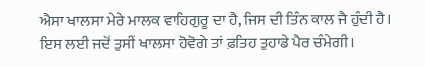ਐਸਾ ਖਾਲਸਾ ਮੇਰੇ ਮਾਲਕ ਵਾਹਿਗੁਰੂ ਦਾ ਹੈ, ਜਿਸ ਦੀ ਤਿੰਨ ਕਾਲ ਜੈ ਹੁੰਦੀ ਹੈ। ਇਸ ਲਈ ਜਦੋਂ ਤੁਸੀਂ ਖਾਲਸਾ ਹੋਵੋਗੇ ਤਾਂ ਫ਼ਤਿਹ ਤੁਹਾਡੇ ਪੈਰ ਚੰਮੇਗੀ।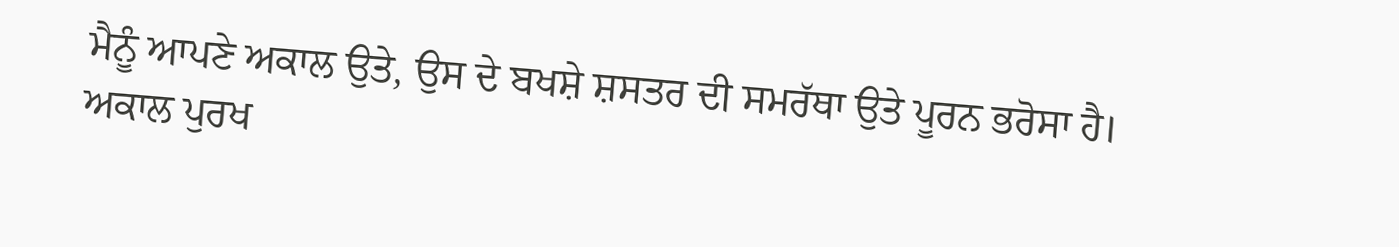ਮੈਨੂੰ ਆਪਣੇ ਅਕਾਲ ਉਤੇ, ਉਸ ਦੇ ਬਖਸ਼ੇ ਸ਼ਸਤਰ ਦੀ ਸਮਰੱਥਾ ਉਤੇ ਪੂਰਨ ਭਰੋਸਾ ਹੈ।
ਅਕਾਲ ਪੁਰਖ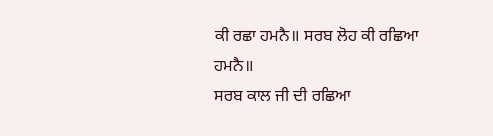ਕੀ ਰਛਾ ਹਮਨੈ॥ ਸਰਬ ਲੋਹ ਕੀ ਰਛਿਆ ਹਮਨੈ॥
ਸਰਬ ਕਾਲ ਜੀ ਦੀ ਰਛਿਆ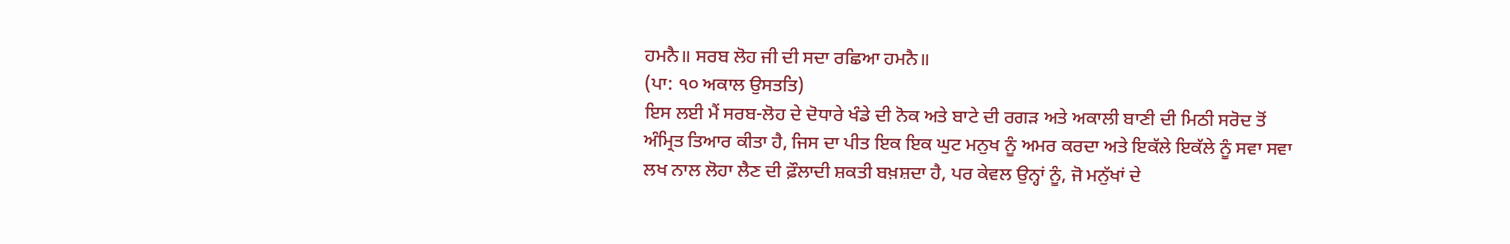ਹਮਨੈ॥ ਸਰਬ ਲੋਹ ਜੀ ਦੀ ਸਦਾ ਰਛਿਆ ਹਮਨੈ॥
(ਪਾ: ੧੦ ਅਕਾਲ ਉਸਤਤਿ)
ਇਸ ਲਈ ਮੈਂ ਸਰਬ-ਲੋਹ ਦੇ ਦੋਧਾਰੇ ਖੰਡੇ ਦੀ ਨੋਕ ਅਤੇ ਬਾਟੇ ਦੀ ਰਗੜ ਅਤੇ ਅਕਾਲੀ ਬਾਣੀ ਦੀ ਮਿਠੀ ਸਰੋਦ ਤੋਂ ਅੰਮ੍ਰਿਤ ਤਿਆਰ ਕੀਤਾ ਹੈ, ਜਿਸ ਦਾ ਪੀਤ ਇਕ ਇਕ ਘੁਟ ਮਨੁਖ ਨੂੰ ਅਮਰ ਕਰਦਾ ਅਤੇ ਇਕੱਲੇ ਇਕੱਲੇ ਨੂੰ ਸਵਾ ਸਵਾ ਲਖ ਨਾਲ ਲੋਹਾ ਲੈਣ ਦੀ ਫ਼ੌਲਾਦੀ ਸ਼ਕਤੀ ਬਖ਼ਸ਼ਦਾ ਹੈ, ਪਰ ਕੇਵਲ ਉਨ੍ਹਾਂ ਨੂੰ, ਜੋ ਮਨੁੱਖਾਂ ਦੇ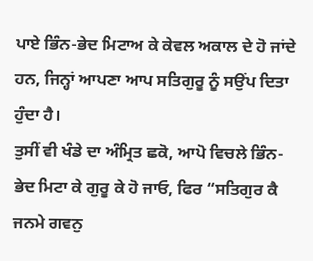ਪਾਏ ਭਿੰਨ-ਭੇਦ ਮਿਟਾਅ ਕੇ ਕੇਵਲ ਅਕਾਲ ਦੇ ਹੋ ਜਾਂਦੇ ਹਨ, ਜਿਨ੍ਹਾਂ ਆਪਣਾ ਆਪ ਸਤਿਗੁਰੂ ਨੂੰ ਸਉਂਪ ਦਿਤਾ ਹੁੰਦਾ ਹੈ।
ਤੁਸੀਂ ਵੀ ਖੰਡੇ ਦਾ ਅੰਮ੍ਰਿਤ ਛਕੋ, ਆਪੋ ਵਿਚਲੇ ਭਿੰਨ-ਭੇਦ ਮਿਟਾ ਕੇ ਗੁਰੂ ਕੇ ਹੋ ਜਾਓ, ਫਿਰ “ਸਤਿਗੁਰ ਕੈ ਜਨਮੇ ਗਵਨੁ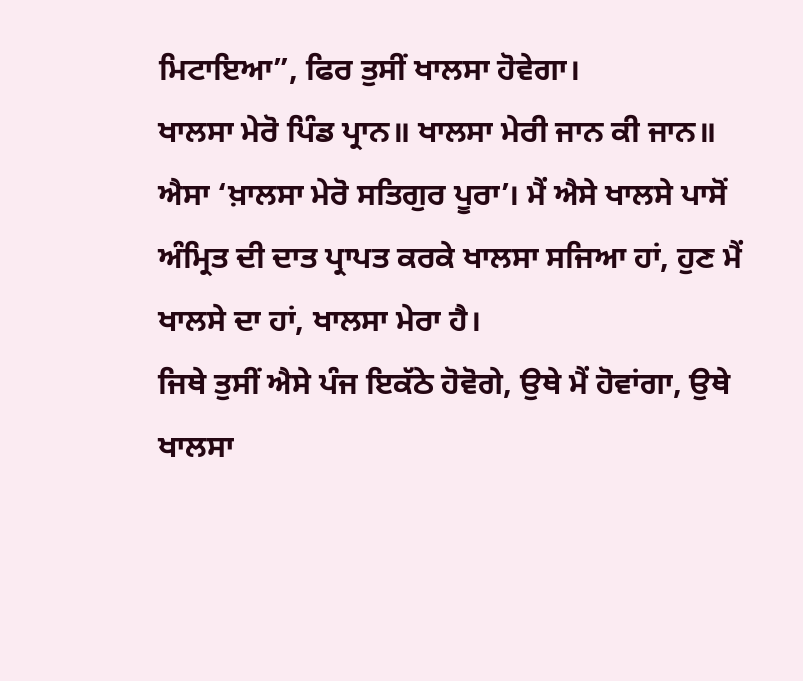ਮਿਟਾਇਆ”, ਫਿਰ ਤੁਸੀਂ ਖਾਲਸਾ ਹੋਵੇਗਾ।
ਖਾਲਸਾ ਮੇਰੋ ਪਿੰਡ ਪ੍ਰਾਨ॥ ਖਾਲਸਾ ਮੇਰੀ ਜਾਨ ਕੀ ਜਾਨ॥
ਐਸਾ ‘ਖ਼ਾਲਸਾ ਮੇਰੋ ਸਤਿਗੁਰ ਪੂਰਾ’। ਮੈਂ ਐਸੇ ਖਾਲਸੇ ਪਾਸੋਂ ਅੰਮ੍ਰਿਤ ਦੀ ਦਾਤ ਪ੍ਰਾਪਤ ਕਰਕੇ ਖਾਲਸਾ ਸਜਿਆ ਹਾਂ, ਹੁਣ ਮੈਂ ਖਾਲਸੇ ਦਾ ਹਾਂ, ਖਾਲਸਾ ਮੇਰਾ ਹੈ।
ਜਿਥੇ ਤੁਸੀਂ ਐਸੇ ਪੰਜ ਇਕੱਠੇ ਹੋਵੋਗੇ, ਉਥੇ ਮੈਂ ਹੋਵਾਂਗਾ, ਉਥੇ ਖਾਲਸਾ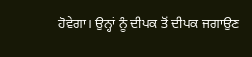ਹੋਵੇਗਾ। ਉਨ੍ਹਾਂ ਨੂੰ ਦੀਪਕ ਤੋਂ ਦੀਪਕ ਜਗਾਉਣ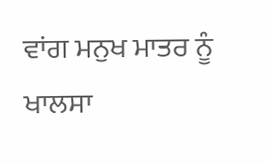ਵਾਂਗ ਮਨੁਖ ਮਾਤਰ ਨੂੰ ਖਾਲਸਾ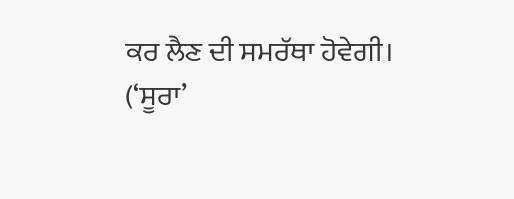ਕਰ ਲੈਣ ਦੀ ਸਮਰੱਥਾ ਹੋਵੇਗੀ।
(‘ਸੂਰਾ’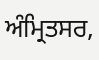ਅੰਮ੍ਰਿਤਸਰ,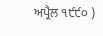ਅਪ੍ਰੈਲ ੧੯੯੦ )